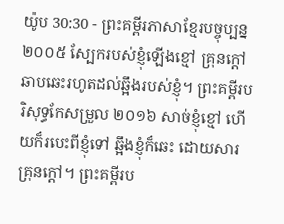យ៉ូប 30:30 - ព្រះគម្ពីរភាសាខ្មែរបច្ចុប្បន្ន ២០០៥ ស្បែករបស់ខ្ញុំឡើងខ្មៅ គ្រុនក្ដៅឆាបឆេះរហូតដល់ឆ្អឹងរបស់ខ្ញុំ។ ព្រះគម្ពីរបរិសុទ្ធកែសម្រួល ២០១៦ សាច់ខ្ញុំខ្មៅ ហើយក៏របេះពីខ្ញុំទៅ ឆ្អឹងខ្ញុំក៏ឆេះ ដោយសារគ្រុនក្តៅ។ ព្រះគម្ពីរប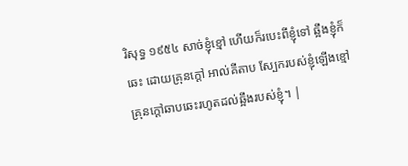រិសុទ្ធ ១៩៥៤ សាច់ខ្ញុំខ្មៅ ហើយក៏របេះពីខ្ញុំទៅ ឆ្អឹងខ្ញុំក៏ឆេះ ដោយគ្រុនក្តៅ អាល់គីតាប ស្បែករបស់ខ្ញុំឡើងខ្មៅ គ្រុនក្ដៅឆាបឆេះរហូតដល់ឆ្អឹងរបស់ខ្ញុំ។ |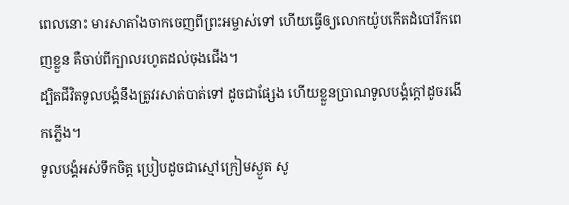ពេលនោះ មារសាតាំងចាកចេញពីព្រះអម្ចាស់ទៅ ហើយធ្វើឲ្យលោកយ៉ូបកើតដំបៅរីកពេញខ្លួន គឺចាប់ពីក្បាលរហូតដល់ចុងជើង។
ដ្បិតជីវិតទូលបង្គំនឹងត្រូវរសាត់បាត់ទៅ ដូចជាផ្សែង ហើយខ្លួនប្រាណទូលបង្គំក្ដៅដូចរងើកភ្លើង។
ទូលបង្គំអស់ទឹកចិត្ត ប្រៀបដូចជាស្មៅក្រៀមស្ងួត សូ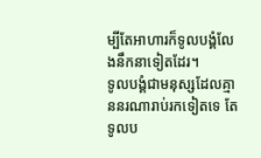ម្បីតែអាហារក៏ទូលបង្គំលែងនឹកនាទៀតដែរ។
ទូលបង្គំជាមនុស្សដែលគ្មាននរណារាប់រកទៀតទេ តែទូលប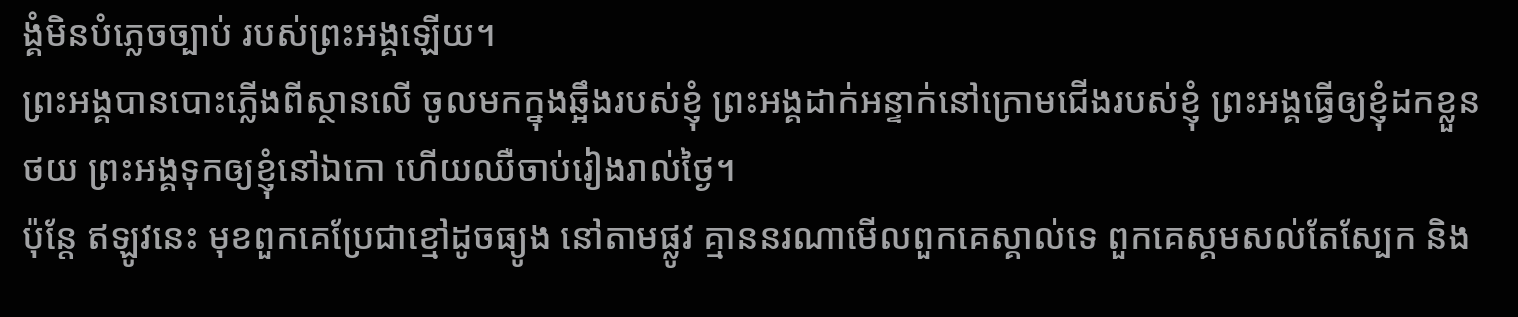ង្គំមិនបំភ្លេចច្បាប់ របស់ព្រះអង្គឡើយ។
ព្រះអង្គបានបោះភ្លើងពីស្ថានលើ ចូលមកក្នុងឆ្អឹងរបស់ខ្ញុំ ព្រះអង្គដាក់អន្ទាក់នៅក្រោមជើងរបស់ខ្ញុំ ព្រះអង្គធ្វើឲ្យខ្ញុំដកខ្លួនថយ ព្រះអង្គទុកឲ្យខ្ញុំនៅឯកោ ហើយឈឺចាប់រៀងរាល់ថ្ងៃ។
ប៉ុន្តែ ឥឡូវនេះ មុខពួកគេប្រែជាខ្មៅដូចធ្យូង នៅតាមផ្លូវ គ្មាននរណាមើលពួកគេស្គាល់ទេ ពួកគេស្គមសល់តែស្បែក និង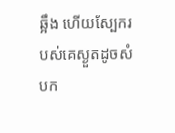ឆ្អឹង ហើយស្បែករបស់គេស្ងួតដូចសំបក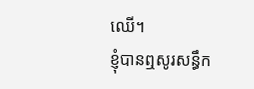ឈើ។
ខ្ញុំបានឮសូរសន្ធឹក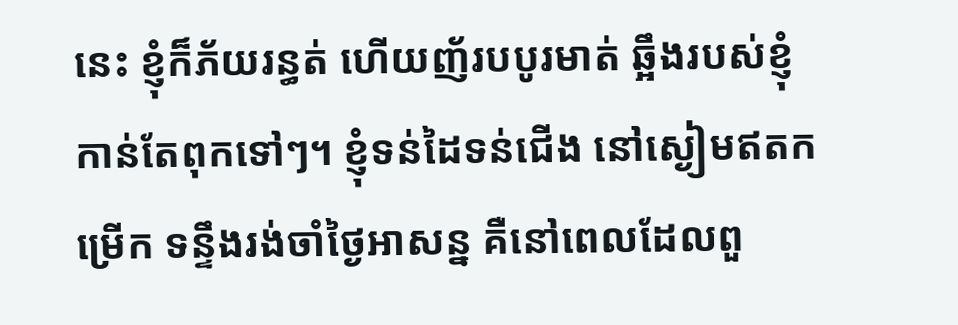នេះ ខ្ញុំក៏ភ័យរន្ធត់ ហើយញ័របបូរមាត់ ឆ្អឹងរបស់ខ្ញុំកាន់តែពុកទៅៗ។ ខ្ញុំទន់ដៃទន់ជើង នៅស្ងៀមឥតកម្រើក ទន្ទឹងរង់ចាំថ្ងៃអាសន្ន គឺនៅពេលដែលពួ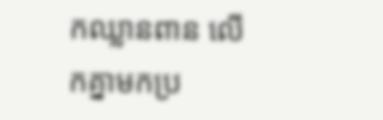កឈ្លានពាន លើកគ្នាមកប្រ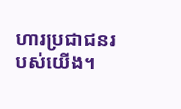ហារប្រជាជនរបស់យើង។